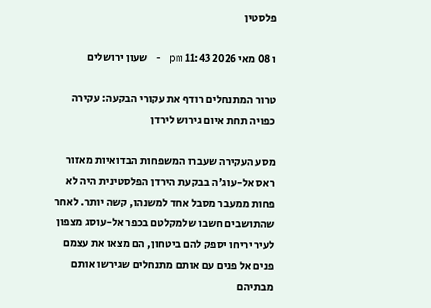פלסטין

ו 08 מאי 2026 11:43 pm - שעון ירושלים

טרור המתנחלים רודף את עקורי הבקעה: עקירה כפויה תחת איום גירוש לירדן

מסע העקירה שעברו המשפחות הבדואיות מאזור ראס אל-עוג'ה בבקעת הירדן הפלסטינית היה לא פחות ממעבר מסבל אחד למשנהו, קשה יותר. לאחר שהתושבים חשבו שלמקלטם בכפר אל-עוסג מצפון לעיר יריחו יספק להם ביטחון, הם מצאו את עצמם פנים אל פנים עם אותם מתנחלים שגירשו אותם מבתיהם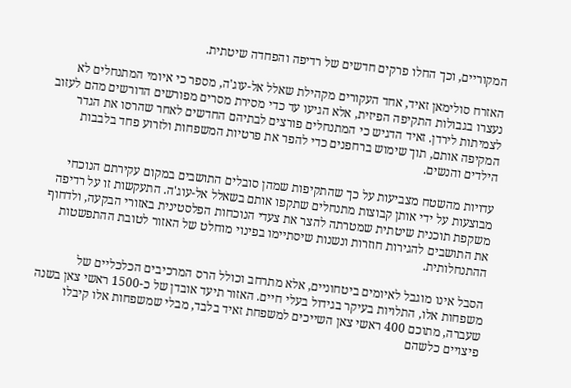המקוריים, וכך החלו פרקים חדשים של רדיפה והפחדה שיטתית.

האזרח סולימאן זאיד, אחד העקורים מקהילת שאלל אל-עוג'ה, מספר כי איומי המתנחלים לא נעצרו בגבולות התקיפה הפיזית, אלא הגיעו עד כדי מסירת מסרים מפורשים הדורשים מהם לעזוב לצמיתות לירדן. זאיד הדגיש כי המתנחלים פורצים לבתיהם החדשים לאחר שהרסו את הגדר המקיפה אותם, תוך שימוש ברחפנים כדי להפר את פרטיות המשפחות ולזרוע פחד בלבבות הילדים והנשים.

עדויות מהשטח מצביעות על כך שהתקיפות שמהן סובלים התושבים במקום עקירתם הנוכחי מבוצעות על ידי אותן קבוצות מתנחלים שתקפו אותם בשאלל אל-עוג'ה. התעקשות זו על רדיפה משקפת תוכנית שיטתית שמטרתה להצר את צעדי הנוכחות הפלסטינית באזורי הבקעה, ולדחוף את התושבים להגירות חוזרות ונשנות שיסתיימו בפינוי מוחלט של האזור לטובת ההתפשטות ההתנחלותית.

הסבל אינו מוגבל לאיומים ביטחוניים, אלא מתרחב וכולל הרס המרכיבים הכלכליים של משפחות אלו, התלויות בעיקר בגידול בעלי חיים. האזור תיעד אובדן של כ-1500 ראשי צאן בשנה שעברה, מתוכם 400 ראשי צאן השייכים למשפחת זאיד בלבד, מבלי שמשפחות אלו קיבלו פיצויים כלשהם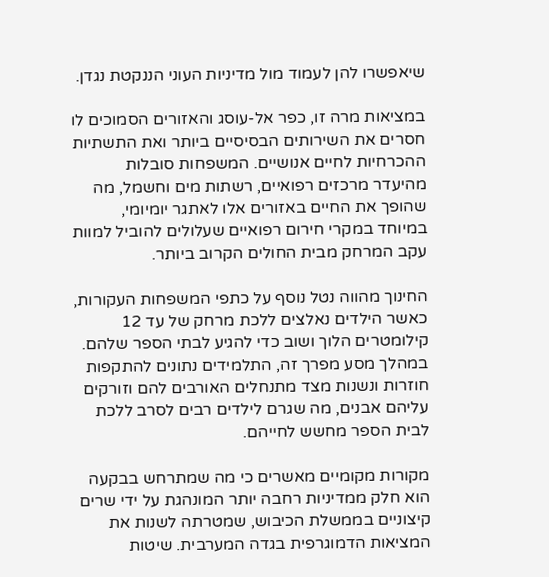שיאפשרו להן לעמוד מול מדיניות העוני הננקטת נגדן.

במציאות מרה זו, כפר אל-עוסג והאזורים הסמוכים לו חסרים את השירותים הבסיסיים ביותר ואת התשתיות ההכרחיות לחיים אנושיים. המשפחות סובלות מהיעדר מרכזים רפואיים, רשתות מים וחשמל, מה שהופך את החיים באזורים אלו לאתגר יומיומי, במיוחד במקרי חירום רפואיים שעלולים להוביל למוות עקב המרחק מבית החולים הקרוב ביותר.

החינוך מהווה נטל נוסף על כתפי המשפחות העקורות, כאשר הילדים נאלצים ללכת מרחק של עד 12 קילומטרים הלוך ושוב כדי להגיע לבתי הספר שלהם. במהלך מסע מפרך זה, התלמידים נתונים להתקפות חוזרות ונשנות מצד מתנחלים האורבים להם וזורקים עליהם אבנים, מה שגרם לילדים רבים לסרב ללכת לבית הספר מחשש לחייהם.

מקורות מקומיים מאשרים כי מה שמתרחש בבקעה הוא חלק ממדיניות רחבה יותר המונהגת על ידי שרים קיצוניים בממשלת הכיבוש, שמטרתה לשנות את המציאות הדמוגרפית בגדה המערבית. שיטות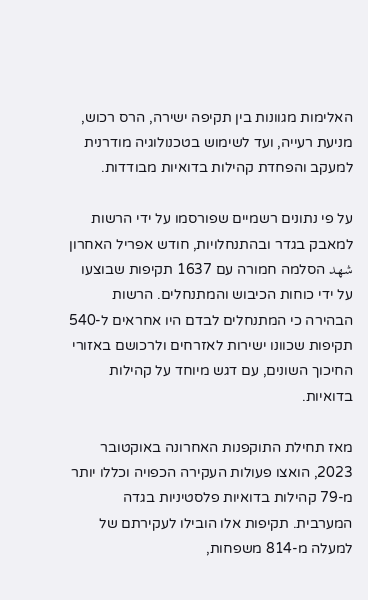האלימות מגוונות בין תקיפה ישירה, הרס רכוש, מניעת רעייה, ועד לשימוש בטכנולוגיה מודרנית למעקב והפחדת קהילות בדואיות מבודדות.

על פי נתונים רשמיים שפורסמו על ידי הרשות למאבק בגדר ובהתנחלויות, חודש אפריל האחרון شهد הסלמה חמורה עם 1637 תקיפות שבוצעו על ידי כוחות הכיבוש והמתנחלים. הרשות הבהירה כי המתנחלים לבדם היו אחראים ל-540 תקיפות שכוונו ישירות לאזרחים ולרכושם באזורי החיכוך השונים, עם דגש מיוחד על קהילות בדואיות.

מאז תחילת התוקפנות האחרונה באוקטובר 2023, הואצו פעולות העקירה הכפויה וכללו יותר מ-79 קהילות בדואיות פלסטיניות בגדה המערבית. תקיפות אלו הובילו לעקירתם של למעלה מ-814 משפחות,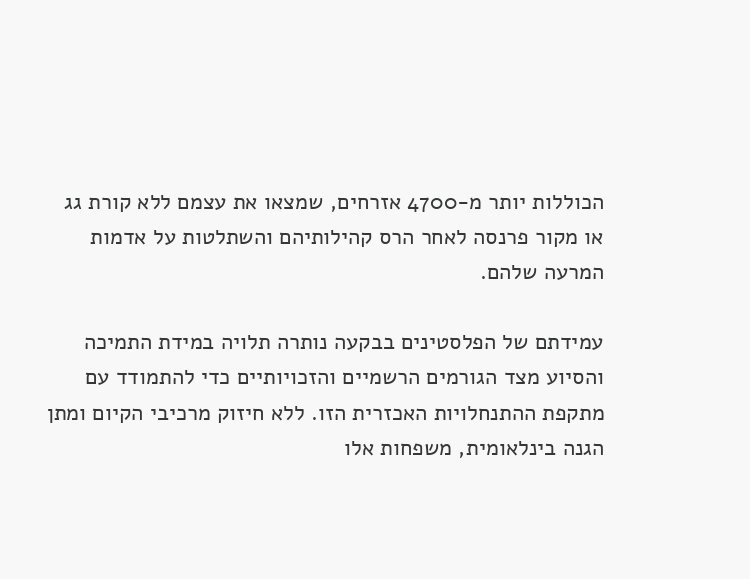הכוללות יותר מ-4700 אזרחים, שמצאו את עצמם ללא קורת גג או מקור פרנסה לאחר הרס קהילותיהם והשתלטות על אדמות המרעה שלהם.

עמידתם של הפלסטינים בבקעה נותרה תלויה במידת התמיכה והסיוע מצד הגורמים הרשמיים והזכויותיים כדי להתמודד עם מתקפת ההתנחלויות האכזרית הזו. ללא חיזוק מרכיבי הקיום ומתן הגנה בינלאומית, משפחות אלו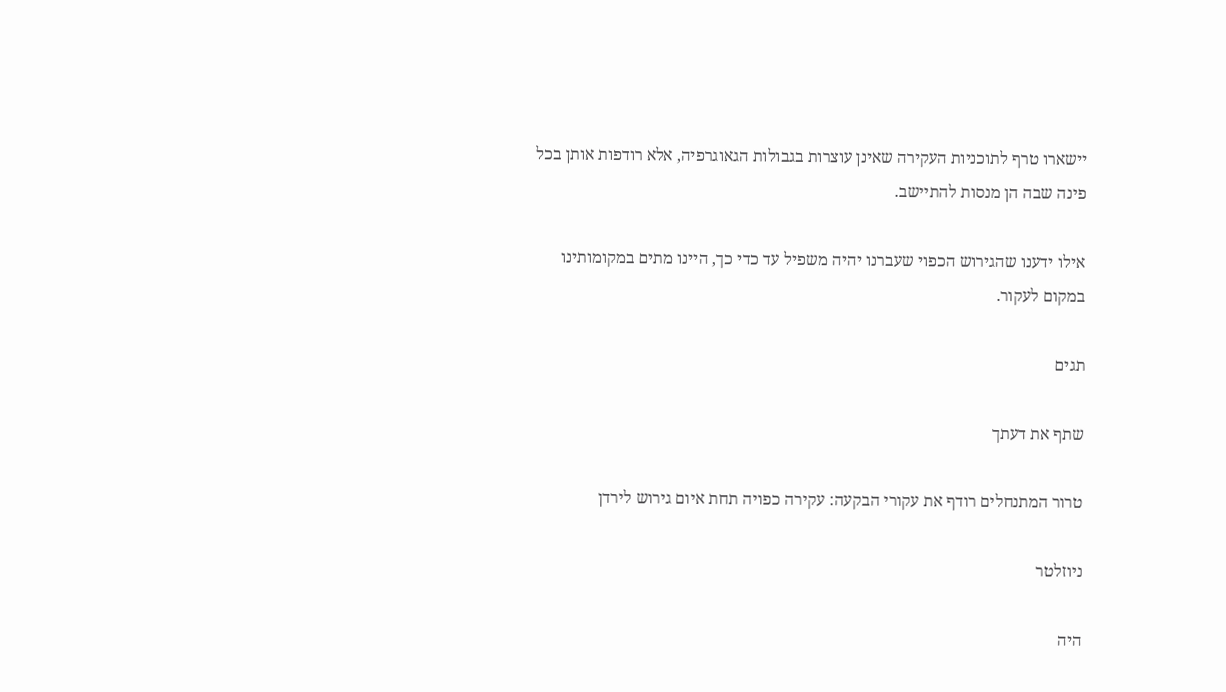יישארו טרף לתוכניות העקירה שאינן עוצרות בגבולות הגאוגרפיה, אלא רודפות אותן בכל פינה שבה הן מנסות להתיישב.

אילו ידענו שהגירוש הכפוי שעברנו יהיה משפיל עד כדי כך, היינו מתים במקומותינו במקום לעקור.

תגים

שתף את דעתך

טרור המתנחלים רודף את עקורי הבקעה: עקירה כפויה תחת איום גירוש לירדן

ניוזלטר

היה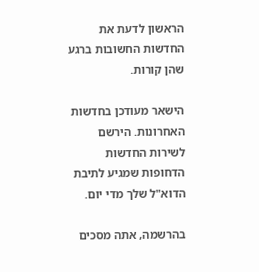הראשון לדעת את החדשות החשובות ברגע שהן קורות.

הישאר מעודכן בחדשות האחרונות. הירשם לשירות החדשות הדחופות שמגיע לתיבת הדוא"ל שלך מדי יום.

בהרשמה, אתה מסכים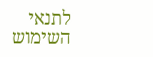לתנאי השימוש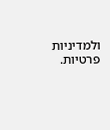ולמדיניות פרטיות.